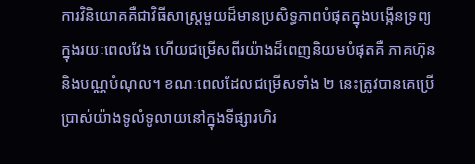ការវិនិយោគគឺជាវិធីសាស្ត្រមួយដ៏មានប្រសិទ្ធភាពបំផុតក្នុងបង្កើនទ្រព្យក្នុងរយៈពេលវែង ហើយជម្រើសពីរយ៉ាងដ៏ពេញនិយមបំផុតគឺ ភាគហ៊ុន និងបណ្ណបំណុល។ ខណៈពេលដែលជម្រើសទាំង ២ នេះត្រូវបានគេប្រើប្រាស់យ៉ាងទូលំទូលាយនៅក្នុងទីផ្សារហិរ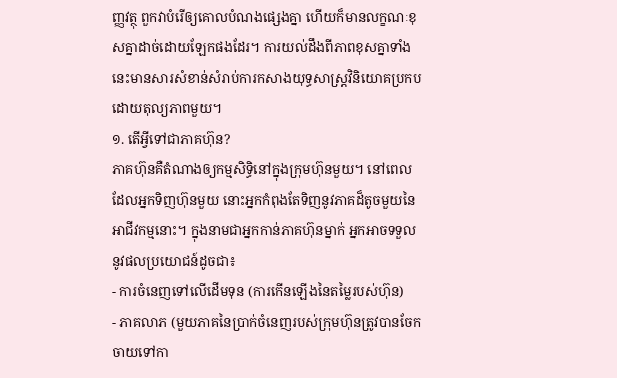ញ្ញវត្ថុ ពួកវាបំរើឲ្យគោលបំណងផ្សេងគ្នា ហើយក៏មានលក្ខណៈខុសគ្នាដាច់ដោយឡែកផងដែរ។ ការយល់ដឹងពីភាពខុសគ្នាទាំងនេះមានសារសំខាន់សំរាប់ការកសាងយុទ្ធសាស្ត្រវិនិយោគប្រកបដោយតុល្យភាពមួយ។
១. តើអ្វីទៅជាភាគហ៊ុន?
ភាគហ៊ុនគឺតំណាងឲ្យកម្មសិទ្ធិនៅក្នុងក្រុមហ៊ុនមួយ។ នៅពេលដែលអ្នកទិញហ៊ុនមួយ នោះអ្នកកំពុងតែទិញនូវភាគដ៏តូចមួយនៃអាជីវកម្មនោះ។ ក្នុងនាមជាអ្នកកាន់ភាគហ៊ុនម្នាក់ អ្នកអាចទទួលនូវផលប្រយោជន៍ដូចជា៖
- ការចំនេញទៅលើដើមទុន (ការកើនឡើងនៃតម្លៃរបស់ហ៊ុន)
- ភាគលាភ (មួយភាគនៃប្រាក់ចំនេញរបស់ក្រុមហ៊ុនត្រូវបានចែកចាយទៅកា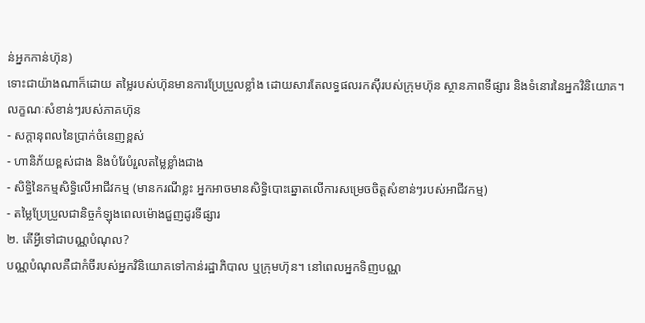ន់អ្នកកាន់ហ៊ុន)
ទោះជាយ៉ាងណាក៏ដោយ តម្លៃរបស់ហ៊ុនមានការប្រែប្រួលខ្លាំង ដោយសារតែលទ្ធផលរកស៊ីរបស់ក្រុមហ៊ុន ស្ថានភាពទីផ្សារ និងទំនោរនៃអ្នកវិនិយោគ។
លក្ខណៈសំខាន់ៗរបស់ភាគហ៊ុន
- សក្តានុពលនៃប្រាក់ចំនេញខ្ពស់
- ហានិភ័យខ្ពស់ជាង និងបំរែបំរួលតម្លៃខ្លាំងជាង
- សិទ្ធិនៃកម្មសិទ្ធិលើអាជីវកម្ម (មានករណីខ្លះ អ្នកអាចមានសិទ្ធិបោះឆ្នោតលើការសម្រេចចិត្តសំខាន់ៗរបស់អាជីវកម្ម)
- តម្លៃប្រែប្រួលជានិច្ចកំឡុងពេលម៉ោងជួញដូរទីផ្សារ
២. តើអ្វីទៅជាបណ្ណបំណុល?
បណ្ណបំណុលគឺជាកំចីរបស់អ្នកវិនិយោគទៅកាន់រដ្ឋាភិបាល ឬក្រុមហ៊ុន។ នៅពេលអ្នកទិញបណ្ណ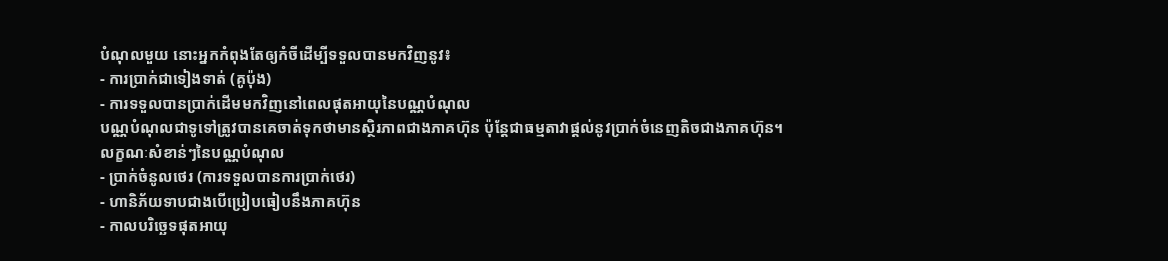បំណុលមួយ នោះអ្នកកំពុងតែឲ្យកំចីដើម្បីទទួលបានមកវិញនូវ៖
- ការប្រាក់ជាទៀងទាត់ (គូប៉ុង)
- ការទទួលបានប្រាក់ដើមមកវិញនៅពេលផុតអាយុនៃបណ្ណបំណុល
បណ្ណបំណុលជាទូទៅត្រូវបានគេចាត់ទុកថាមានស្ថិរភាពជាងភាគហ៊ុន ប៉ុន្តែជាធម្មតាវាផ្តល់នូវប្រាក់ចំនេញតិចជាងភាគហ៊ុន។
លក្ខណៈសំខាន់ៗនៃបណ្ណបំណុល
- ប្រាក់ចំនូលថេរ (ការទទួលបានការប្រាក់ថេរ)
- ហានិភ័យទាបជាងបើប្រៀបធៀបនឹងភាគហ៊ុន
- កាលបរិច្ឆេទផុតអាយុ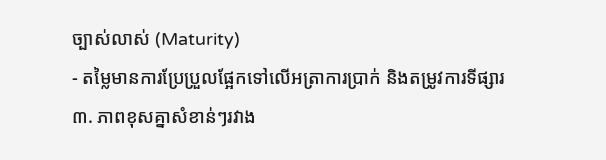ច្បាស់លាស់ (Maturity)
- តម្លៃមានការប្រែប្រួលផ្អែកទៅលើអត្រាការប្រាក់ និងតម្រូវការទីផ្សារ
៣. ភាពខុសគ្នាសំខាន់ៗរវាង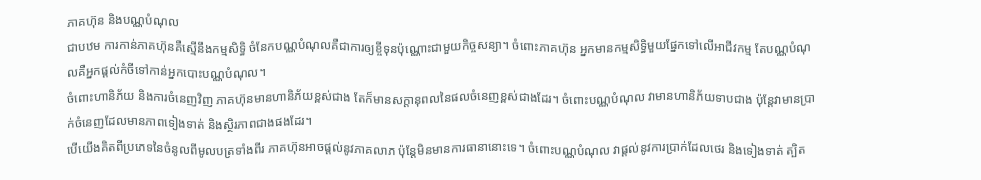ភាគហ៊ុន និងបណ្ណបំណុល
ជាបឋម ការកាន់ភាគហ៊ុនគឺស្មើនឹងកម្មសិទ្ធិ ចំនែកបណ្ណបំណុលគឺជាការឲ្យខ្ចីទុនប៉ុណ្ណោះជាមួយកិច្ចសន្យា។ ចំពោះភាគហ៊ុន អ្នកមានកម្មសិទ្ធិមួយផ្នែកទៅលើអាជីវកម្ម តែបណ្ណបំណុលគឺអ្នកផ្តល់កំចីទៅកាន់អ្នកបោះបណ្ណបំណុល។
ចំពោះហានិភ័យ និងការចំនេញវិញ ភាគហ៊ុនមានហានិភ័យខ្ពស់ជាង តែក៏មានសក្តានុពលនៃផលចំនេញខ្ពស់ជាងដែរ។ ចំពោះបណ្ណបំណុល វាមានហានិភ័យទាបជាង ប៉ុន្តែវាមានប្រាក់ចំនេញដែលមានភាពទៀងទាត់ និងស្ថិរភាពជាងផងដែរ។
បើយើងគិតពីប្រភេទនៃចំនូលពីមូលបត្រទាំងពីរ ភាគហ៊ុនអាចផ្តល់នូវភាគលាភ ប៉ុន្តែមិនមានការធានានោះទេ។ ចំពោះបណ្ណបំណុល វាផ្តល់នូវការប្រាក់ដែលថេរ និងទៀងទាត់ ត្បិត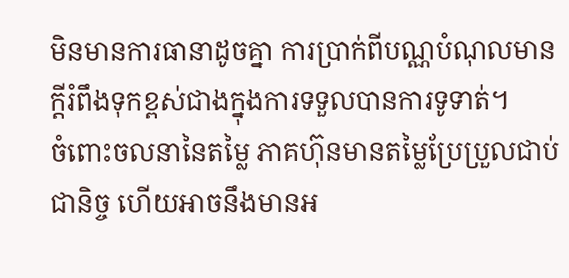មិនមានការធានាដូចគ្នា ការប្រាក់ពីបណ្ណបំណុលមានក្តីរំពឹងទុកខ្ពស់ជាងក្នុងការទទួលបានការទូទាត់។
ចំពោះចលនានៃតម្លៃ ភាគហ៊ុនមានតម្លៃប្រែប្រួលជាប់ជានិច្ច ហើយអាចនឹងមានអ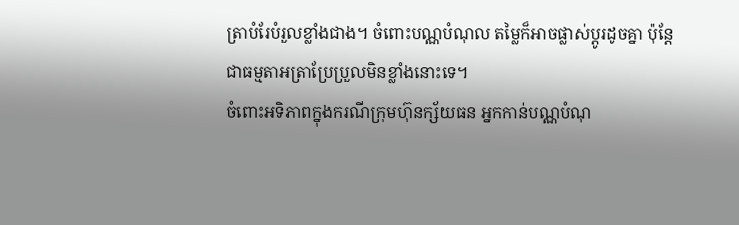ត្រាបំរែបំរួលខ្លាំងជាង។ ចំពោះបណ្ណបំណុល តម្លៃក៏អាចផ្លាស់ប្តូរដូចគ្នា ប៉ុន្តែជាធម្មតាអត្រាប្រែប្រួលមិនខ្លាំងនោះទេ។
ចំពោះអទិភាពក្នុងករណីក្រុមហ៊ុនក្ស័យធន អ្នកកាន់បណ្ណបំណុ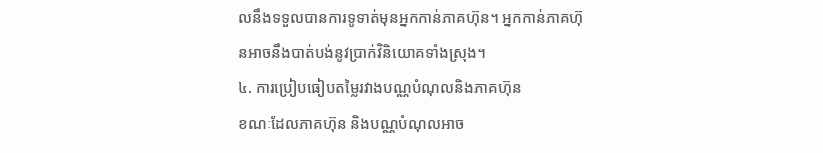លនឹងទទួលបានការទូទាត់មុនអ្នកកាន់ភាគហ៊ុន។ អ្នកកាន់ភាគហ៊ុនអាចនឹងបាត់បង់នូវប្រាក់វិនិយោគទាំងស្រុង។
៤. ការប្រៀបធៀបតម្លៃរវាងបណ្ណបំណុលនិងភាគហ៊ុន
ខណៈដែលភាគហ៊ុន និងបណ្ណបំណុលអាច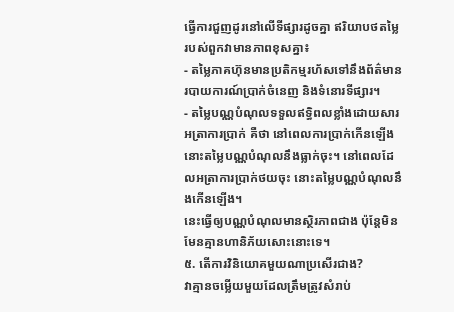ធ្វើការជួញដូរនៅលើទីផ្សារដូចគ្នា ឥរិយាបថតម្លៃរបស់ពួកវាមានភាពខុសគ្នា៖
- តម្លៃភាគហ៊ុនមានប្រតិកម្មរហ័សទៅនឹងព័ត៌មាន របាយការណ៍ប្រាក់ចំនេញ និងទំនោរទីផ្សារ។
- តម្លៃបណ្ណបំណុលទទួលឥទ្ធិពលខ្លាំងដោយសារអត្រាការប្រាក់ គឺថា នៅពេលការប្រាក់កើនឡើង នោះតម្លៃបណ្ណបំណុលនឹងធ្លាក់ចុះ។ នៅពេលដែលអត្រាការប្រាក់ថយចុះ នោះតម្លៃបណ្ណបំណុលនឹងកើនឡើង។
នេះធ្វើឲ្យបណ្ណបំណុលមានស្ថិរភាពជាង ប៉ុន្តែមិនមែនគ្មានហានិភ័យសោះនោះទេ។
៥. តើការវិនិយោគមួយណាប្រសើរជាង?
វាគ្មានចម្លើយមួយដែលត្រឹមត្រូវសំរាប់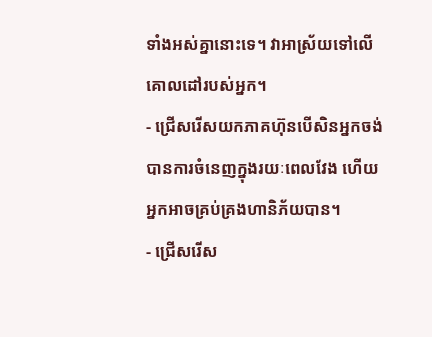ទាំងអស់គ្នានោះទេ។ វាអាស្រ័យទៅលើគោលដៅរបស់អ្នក។
- ជ្រើសរើសយកភាគហ៊ុនបើសិនអ្នកចង់បានការចំនេញក្នុងរយៈពេលវែង ហើយអ្នកអាចគ្រប់គ្រងហានិភ័យបាន។
- ជ្រើសរើស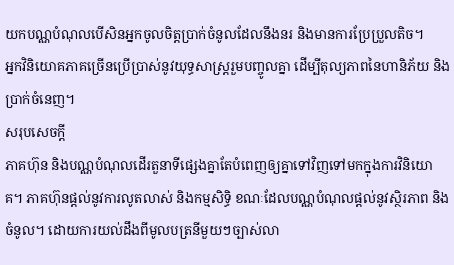យកបណ្ណបំណុលបើសិនអ្នកចូលចិត្តប្រាក់ចំនូលដែលនឹងនរ និងមានការប្រែប្រួលតិច។
អ្នកវិនិយោគភាគច្រើនប្រើប្រាស់នូវយុទ្ធសាស្ត្ររួមបញ្ចូលគ្នា ដើម្បីតុល្យភាពនៃហានិភ័យ និងប្រាក់ចំនេញ។
សរុបសេចក្តី
ភាគហ៊ុន និងបណ្ណបំណុលដើរតួនាទីផ្សេងគ្នាតែបំពេញឲ្យគ្នាទៅវិញទៅមកក្នុងការវិនិយោគ។ ភាគហ៊ុនផ្តល់នូវការលូតលាស់ និងកម្មសិទ្ធិ ខណៈដែលបណ្ណបំណុលផ្តល់នូវស្ថិរភាព និងចំនូល។ ដោយការយល់ដឹងពីមូលបត្រនីមួយៗច្បាស់លា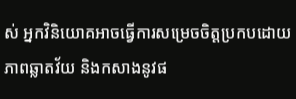ស់ អ្នកវិនិយោគអាចធ្វើការសម្រេចចិត្តប្រកបដោយភាពឆ្លាតវ័យ និងកសាងនូវផ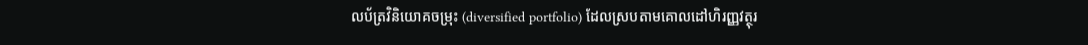លប័ត្រវិនិយោគចម្រុះ (diversified portfolio) ដែលស្របតាមគោលដៅហិរញ្ញវត្ថុរ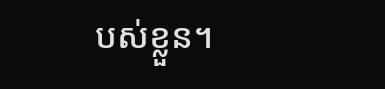បស់ខ្លួន។